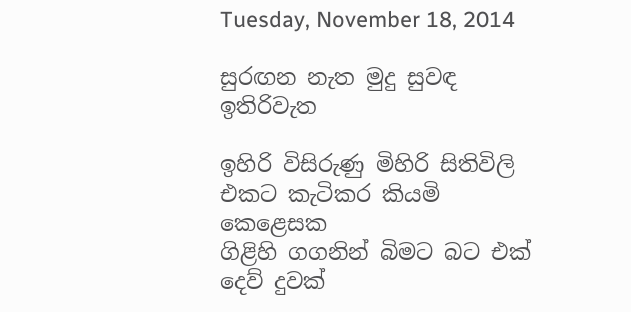Tuesday, November 18, 2014

සුරඟන නැත මුදු සුවඳ ඉතිරිවැත

ඉහිරි විසිරුණු මිහිරි සිතිවිලි
එකට කැටිකර කියමි කෙළෙසක
ගිළිහි ගගනින් බිමට බට එක්
දෙව් දුවක්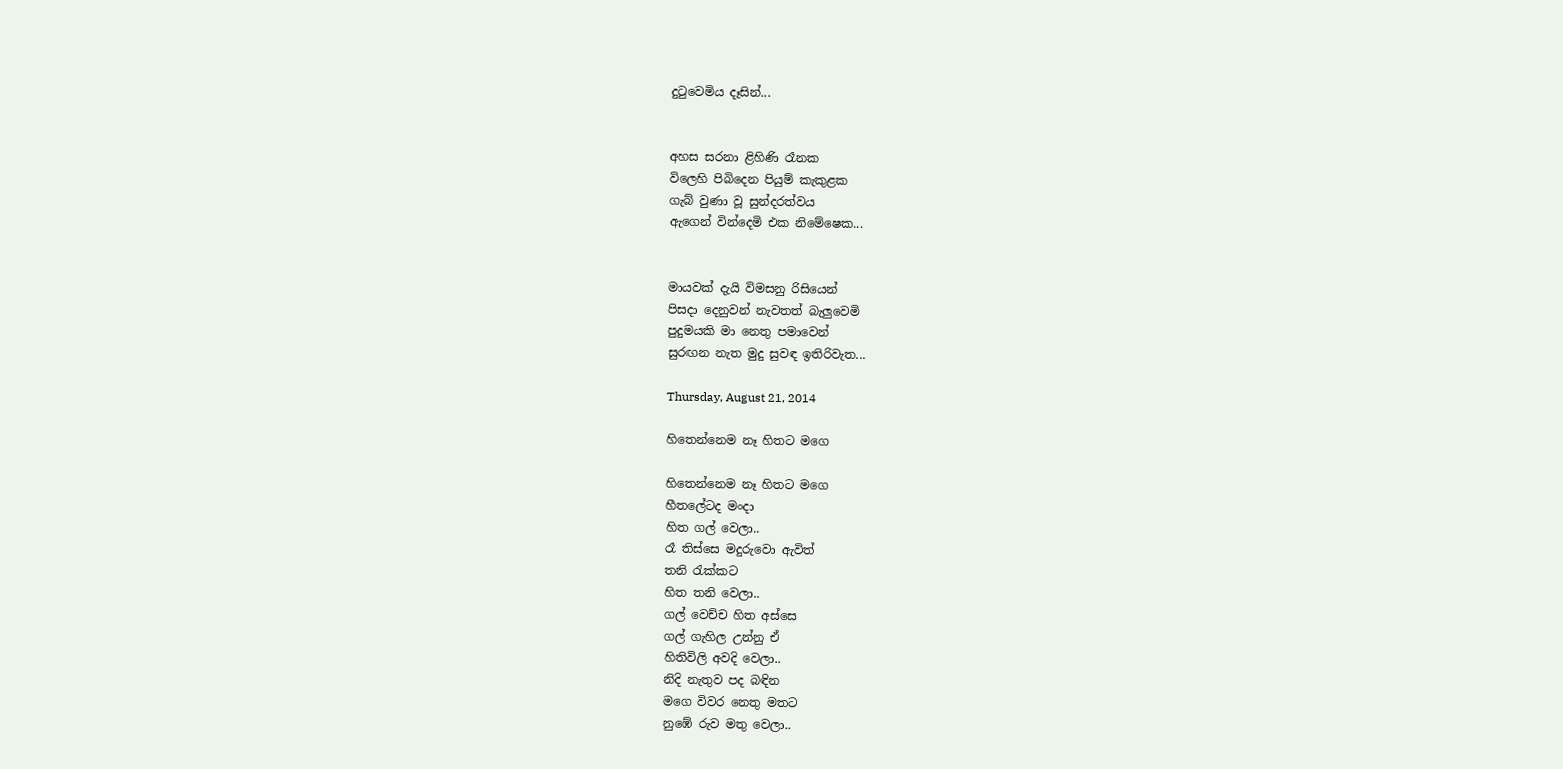දුටුවෙමිය දෑසින්...


අහස සරනා ළිහිණි රෑනක
විලෙහි පිබිදෙන පියුම් කැකුළක
ගැබ් වුණා වූ සුන්දරත්වය
ඇගෙන් වින්දෙමි එක නිමේෂෙක...


මායවක් දැයි විමසනු රිසියෙන්
පිසදා දෙනුවන් නැවතත් බැලුවෙමි
පුදුමයකි මා නෙතු පමාවෙන්
සුරඟන නැත මුදු සුවඳ ඉතිරිවැත...

Thursday, August 21, 2014

හිතෙන්නෙම නෑ හිතට මගෙ

හිතෙන්නෙම නෑ හිතට මගෙ
හීතලේටද මංදා
හිත ගල් වෙලා..
රෑ තිස්සෙ මදුරුවො ඇවිත්
තනි රැක්කට
හිත තනි වෙලා..
ගල් වෙච්ච හිත අස්සෙ
ගල් ගැහිල උන්නු ඒ
හිතිවිලි අවදි වෙලා..
නිදි නැතුව පද බඳින
මගෙ විවර නෙතු මතට
නුඹේ රුව මතු වෙලා..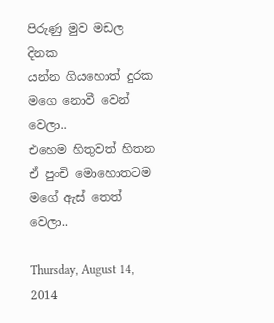පිරුණු මුව මඩල දිනක
යන්න ගියහොත් දුරක
මගෙ නොවී වෙන් වෙලා..
එහෙම හිතුවත් හිතන
ඒ පුංචි මොහොතටම
මගේ ඇස් තෙත් වෙලා..

Thursday, August 14, 2014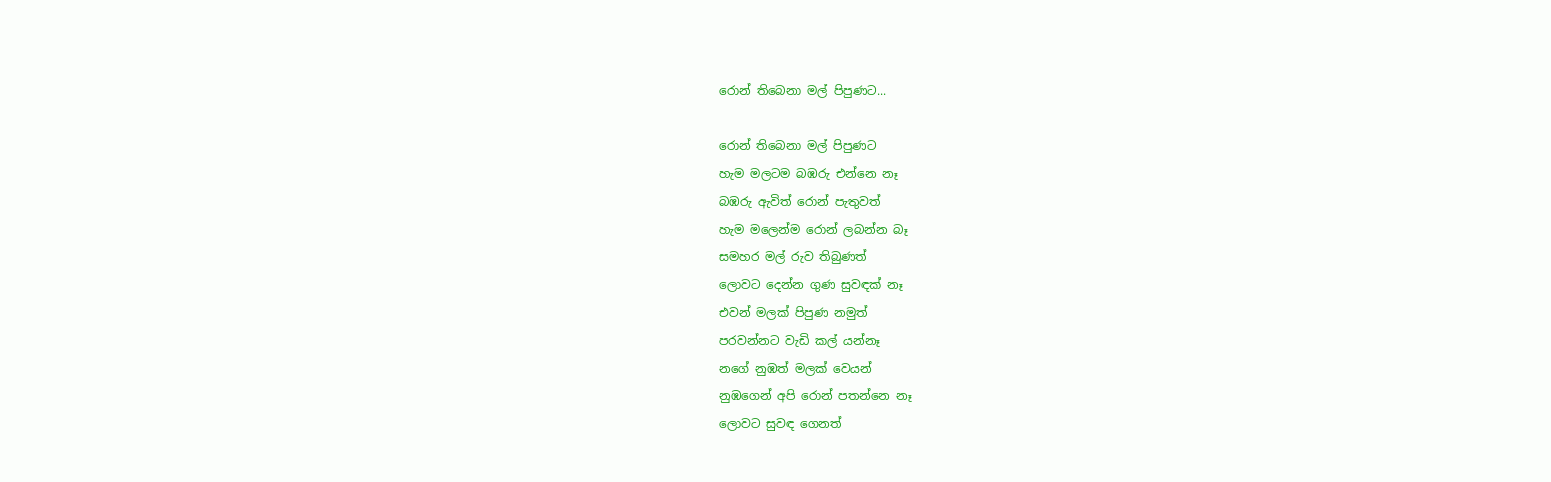රොන් තිබෙනා මල් පිපුණට...

රොන් තිබෙනා මල් පිපුණට
හැම මලටම බඹරු එන්නෙ නෑ
බඹරු ඇවිත් රොන් පැතුවත්
හැම මලෙන්ම රොන් ලබන්න බෑ
සමහර මල් රුව තිබුණත්
ලොවට දෙන්න ගුණ සුවඳක් නෑ
එවන් මලක් පිපුණ නමුත්
පරවන්නට වැඩි කල් යන්නෑ
නගේ නුඹත් මලක් වෙයන්
නුඹගෙන් අපි රොන් පතන්නෙ නෑ
ලොවට සුවඳ ගෙනත්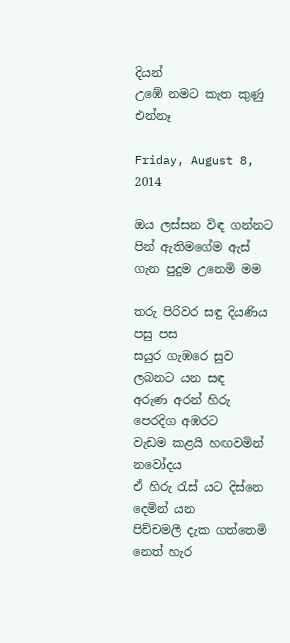දියන්
උඹේ නමට කැත කුණු එන්නෑ

Friday, August 8, 2014

ඔය ලස්සන විඳ ගන්නට පින් ඇතිමගේම ඇස් ගැන පුදුම උනෙමි මම

තරු පිරිවර සඳු දියණිය පසු පස
සයුර ගැඹරෙ සුව ලබනට යන සඳ
අරුණ අරන් හිරු පෙරදිග අඹරට
වැඩම කළයි හඟවමින් නවෝදය
ඒ හිරු රැස් යට දිස්නෙ දෙමින් යන
පිච්චමලී දැක ගත්තෙමි නෙත් හැර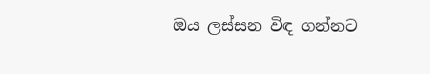ඔය ලස්සන විඳ ගන්නට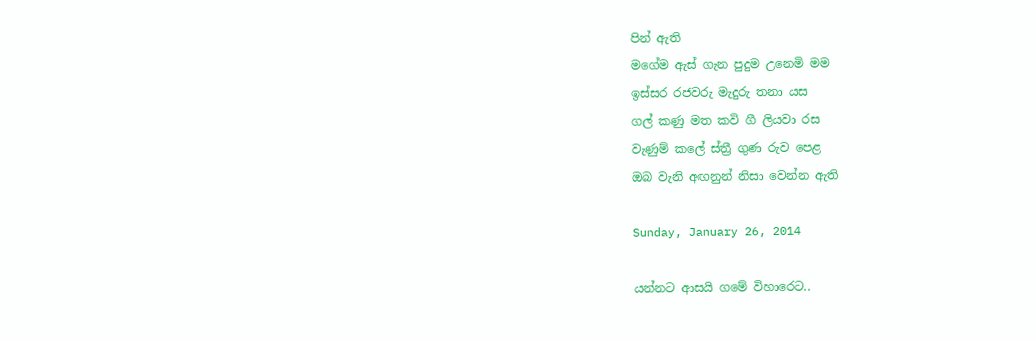පින් ඇති
මගේම ඇස් ගැන පුදුම උනෙමි මම
ඉස්සර රජවරු මැදුරු තනා යස
ගල් කණු මත කවි ගී ලියවා රස
වැණුම් කලේ ස්ත්‍රී ගුණ රුව පෙළ
ඔබ වැනි අඟනුන් නිසා වෙන්න ඇති

Sunday, January 26, 2014

යන්නට ආසයි ගමේ විහාරෙට..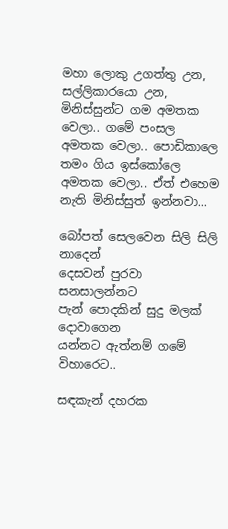මහා ලොකු උගත්තු උන, සල්ලිකාරයො උන, මිනිස්සුන්ට ගම අමතක වෙලා.. ගමේ පංසල අමතක වෙලා.. පොඩිකාලෙ තමං ගිය ඉස්කෝලෙ අමතක වෙලා.. ඒත් එහෙම නැති මිනිස්සුත් ඉන්නවා...

බෝපත් සෙලවෙන සිලි සිලි නාදෙන්
දෙසවන් පුරවා සනසාලන්නට
පැන් පොදකින් සුදු මලක් දොවාගෙන
යන්නට ඇත්නම් ගමේ විහාරෙට..

සඳකැන් දහරක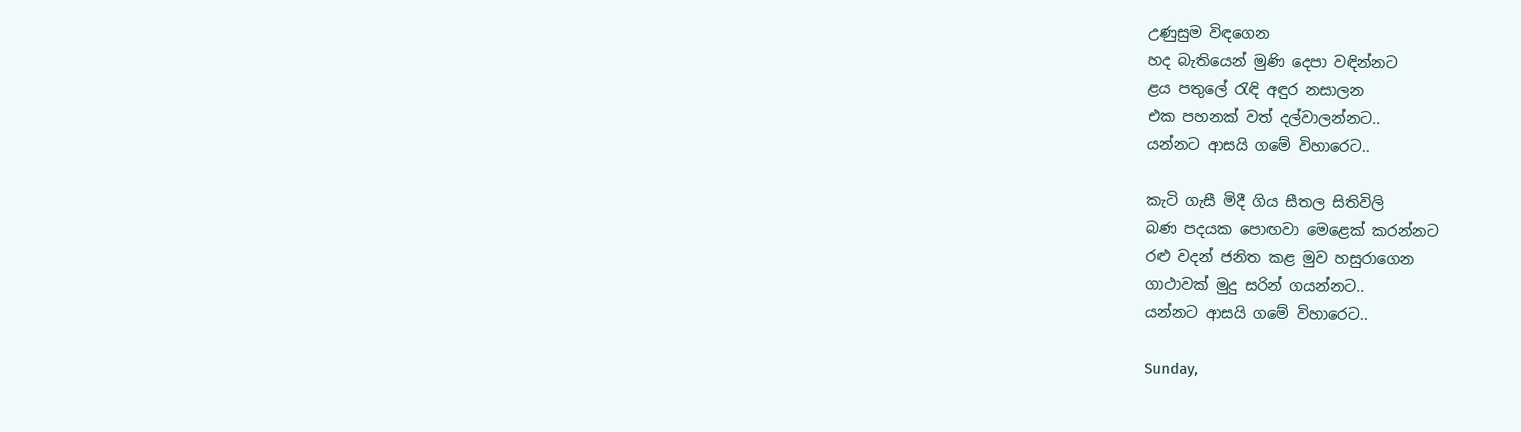උණුසුම විඳගෙන
හද බැතියෙන් මුණි දෙපා වඳින්නට
ළය පතුලේ රැඳි අඳුර නසාලන
එක පහනක් වත් දල්වාලන්නට..
යන්නට ආසයි ගමේ විහාරෙට..

කැටි ගැසී මිදී ගිය සීතල සිතිවිලි
බණ පදයක පොඟවා මෙළෙක් කරන්නට
රළු වදන් ජනිත කළ මුව හසුරාගෙන
ගාථාවක් මුදු සරින් ගයන්නට..
යන්නට ආසයි ගමේ විහාරෙට..

Sunday,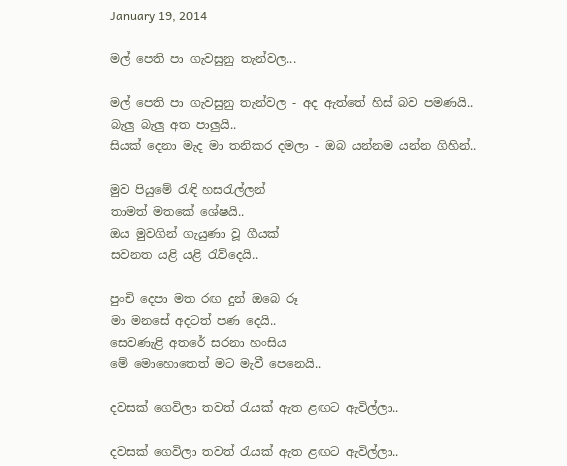January 19, 2014

මල් පෙති පා ගැවසුනු තැන්වල...

මල් පෙති පා ගැවසුනු තැන්වල - අද ඇත්තේ හිස් බව පමණයි..
බැලු බැලු අත පාලුයි..
සියක් දෙනා මැද මා තනිකර දමලා - ඔබ යන්නම යන්න ගිහින්..

මුව පියුමේ රැඳි හසරැල්ලන්
තාමත් මතකේ ශේෂයි..
ඔය මුවගින් ගැයුණා වූ ගීයක්
සවනත යළි යළි රැව්දෙයි..

පුංචි දෙපා මත රඟ දුන් ඔබෙ රූ
මා මනසේ අදටත් පණ දෙයි..
සෙවණැළි අතරේ සරනා හංසිය
මේ මොහොතෙත් මට මැවී පෙනෙයි..

දවසක් ගෙවිලා තවත් රැයක් ඇත ළඟට ඇවිල්ලා..

දවසක් ගෙවිලා තවත් රැයක් ඇත ළඟට ඇවිල්ලා..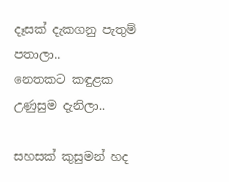දෑසක් දැකගනු පැතුම් පතාලා..
නෙතකට කඳුළක උණුසුම දැනිලා..

සහසක් කුසුමන් හද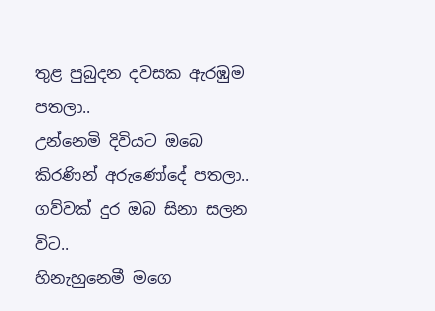තුළ පුබුදන දවසක ඇරඹුම පතලා..
උන්නෙමි දිවියට ඔබෙ කිරණින් අරුණෝදේ පතලා..
ගව්වක් දුර ඔබ සිනා සලන විට..
හිනැහුනෙමී මගෙ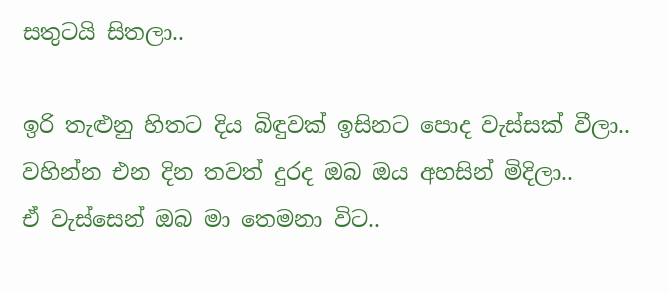සතුටයි සිතලා..

ඉරි තැළුනු හිතට දිය බිඳුවක් ඉසිනට පොද වැස්සක් වීලා..
වහින්න එන දින තවත් දුරද ඔබ ඔය අහසින් මිදිලා..
ඒ වැස්සෙන් ඔබ මා තෙමනා විට..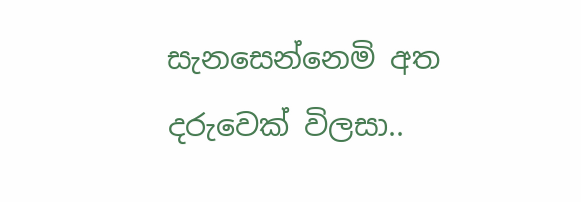සැනසෙන්නෙමි අත දරුවෙක් විලසා..